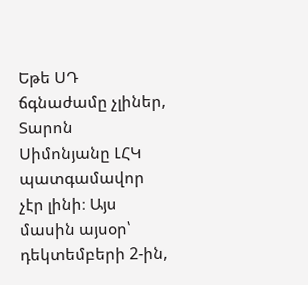Եթե ՍԴ ճգնաժամը չլիներ, Տարոն Սիմոնյանը ԼՀԿ պատգամավոր չէր լինի։ Այս մասին այսօր՝ դեկտեմբերի 2-ին,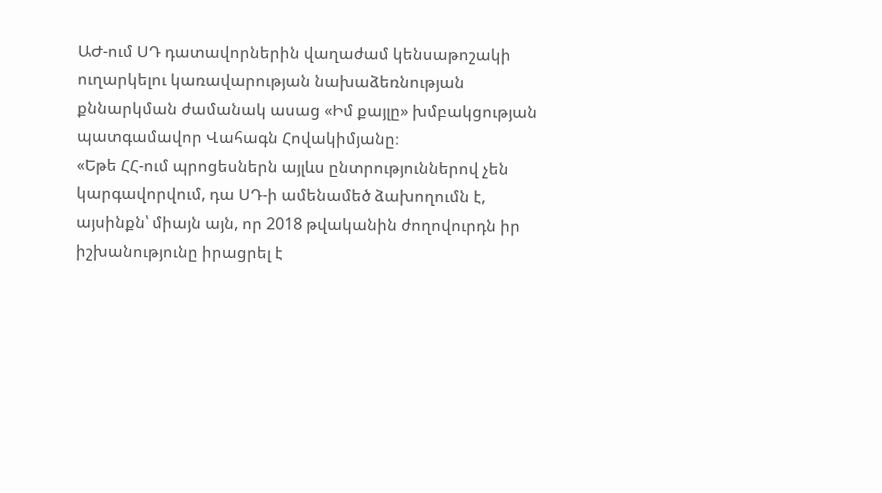ԱԺ-ում ՍԴ դատավորներին վաղաժամ կենսաթոշակի ուղարկելու կառավարության նախաձեռնության քննարկման ժամանակ ասաց «Իմ քայլը» խմբակցության պատգամավոր Վահագն Հովակիմյանը։
«Եթե ՀՀ-ում պրոցեսներն այլևս ընտրություններով չեն կարգավորվում, դա ՍԴ-ի ամենամեծ ձախողումն է, այսինքն՝ միայն այն, որ 2018 թվականին ժողովուրդն իր իշխանությունը իրացրել է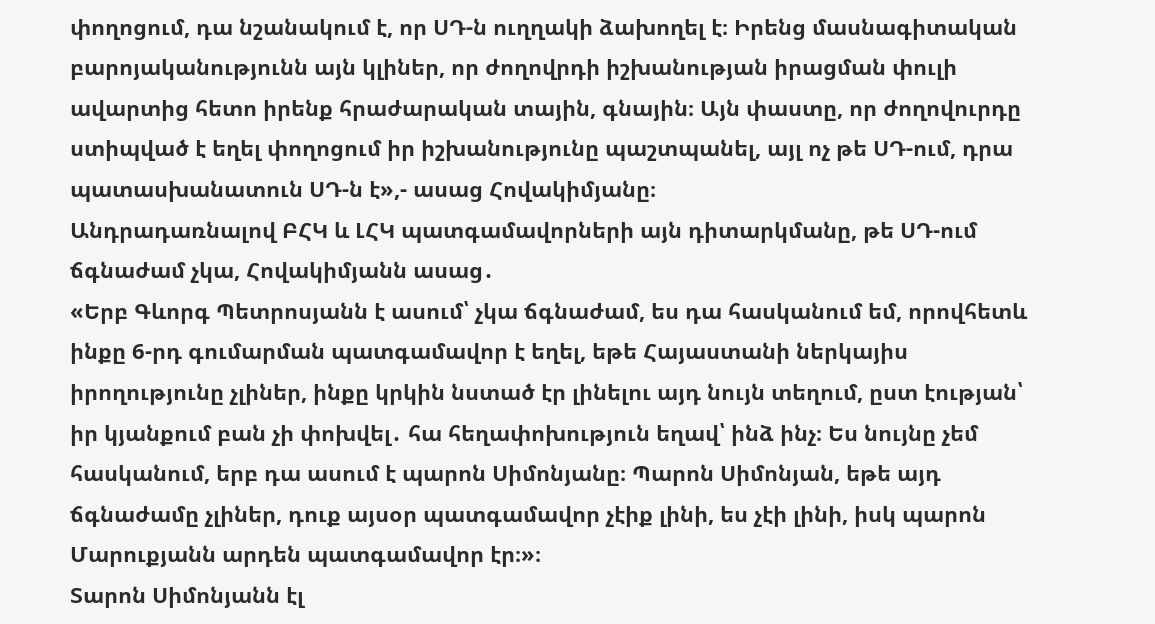փողոցում, դա նշանակում է, որ ՍԴ-ն ուղղակի ձախողել է։ Իրենց մասնագիտական բարոյականությունն այն կլիներ, որ ժողովրդի իշխանության իրացման փուլի ավարտից հետո իրենք հրաժարական տային, գնային։ Այն փաստը, որ ժողովուրդը ստիպված է եղել փողոցում իր իշխանությունը պաշտպանել, այլ ոչ թե ՍԴ-ում, դրա պատասխանատուն ՍԴ-ն է»,- ասաց Հովակիմյանը։
Անդրադառնալով ԲՀԿ և ԼՀԿ պատգամավորների այն դիտարկմանը, թե ՍԴ-ում ճգնաժամ չկա, Հովակիմյանն ասաց․
«Երբ Գևորգ Պետրոսյանն է ասում՝ չկա ճգնաժամ, ես դա հասկանում եմ, որովհետև ինքը 6-րդ գումարման պատգամավոր է եղել, եթե Հայաստանի ներկայիս իրողությունը չլիներ, ինքը կրկին նստած էր լինելու այդ նույն տեղում, ըստ էության՝ իր կյանքում բան չի փոխվել․ հա հեղափոխություն եղավ՝ ինձ ինչ։ Ես նույնը չեմ հասկանում, երբ դա ասում է պարոն Սիմոնյանը։ Պարոն Սիմոնյան, եթե այդ ճգնաժամը չլիներ, դուք այսօր պատգամավոր չէիք լինի, ես չէի լինի, իսկ պարոն Մարուքյանն արդեն պատգամավոր էր։»։
Տարոն Սիմոնյանն էլ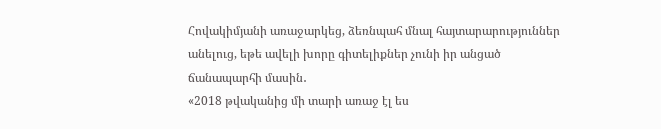Հովակիմյանի առաջարկեց, ձեռնպահ մնալ հայտարարություններ անելուց, եթե ավելի խորը գիտելիքներ չունի իր անցած ճանապարհի մասին․
«2018 թվականից մի տարի առաջ էլ ես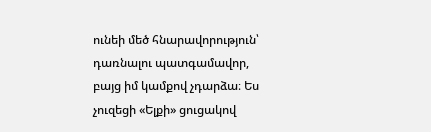ունեի մեծ հնարավորություն՝ դառնալու պատգամավոր, բայց իմ կամքով չդարձա։ Ես չուզեցի «Ելքի» ցուցակով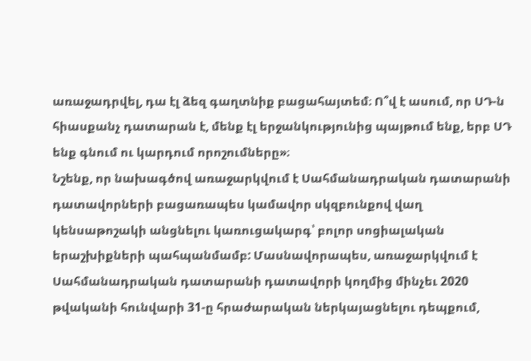առաջադրվել, դա էլ ձեզ գաղտնիք բացահայտեմ։ Ո՞վ է ասում, որ ՍԴ-ն հիասքանչ դատարան է, մենք էլ երջանկությունից պայթում ենք, երբ ՍԴ ենք գնում ու կարդում որոշումները»։
Նշենք, որ նախագծով առաջարկվում է Սահմանադրական դատարանի դատավորների բացառապես կամավոր սկզբունքով վաղ կենսաթոշակի անցնելու կառուցակարգ՝ բոլոր սոցիալական երաշխիքների պահպանմամբ: Մասնավորապես, առաջարկվում է Սահմանադրական դատարանի դատավորի կողմից մինչեւ 2020 թվականի հունվարի 31-ը հրաժարական ներկայացնելու դեպքում,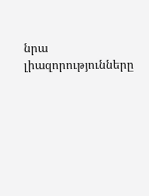նրա լիազորությունները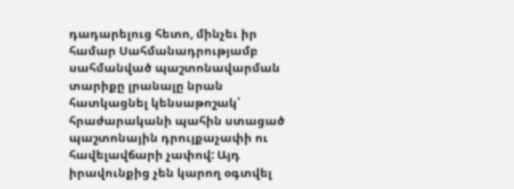դադարելուց հետո, մինչեւ իր համար Սահմանադրությամբ սահմանված պաշտոնավարման տարիքը լրանալը նրան հատկացնել կենսաթոշակ՝ հրաժարականի պահին ստացած պաշտոնային դրույքաչափի ու հավելավճարի չափով: Այդ իրավունքից չեն կարող օգտվել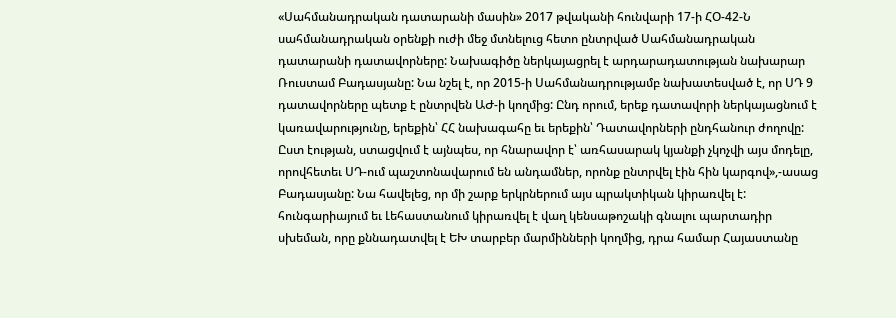«Սահմանադրական դատարանի մասին» 2017 թվականի հունվարի 17-ի ՀՕ-42-Ն սահմանադրական օրենքի ուժի մեջ մտնելուց հետո ընտրված Սահմանադրական դատարանի դատավորները: Նախագիծը ներկայացրել է արդարադատության նախարար Ռուստամ Բադասյանը: Նա նշել է, որ 2015-ի Սահմանադրությամբ նախատեսված է, որ ՍԴ 9 դատավորները պետք է ընտրվեն ԱԺ-ի կողմից: Ընդ որում, երեք դատավորի ներկայացնում է կառավարությունը, երեքին՝ ՀՀ նախագահը եւ երեքին՝ Դատավորների ընդհանուր ժողովը: Ըստ էության, ստացվում է այնպես, որ հնարավոր է՝ առհասարակ կյանքի չկոչվի այս մոդելը, որովհետեւ ՍԴ-ում պաշտոնավարում են անդամներ, որոնք ընտրվել էին հին կարգով»,-ասաց Բադասյանը: Նա հավելեց, որ մի շարք երկրներում այս պրակտիկան կիրառվել է: հունգարիայում եւ Լեհաստանում կիրառվել է վաղ կենսաթոշակի գնալու պարտադիր սխեման, որը քննադատվել է ԵԽ տարբեր մարմինների կողմից, դրա համար Հայաստանը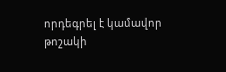որդեգրել է կամավոր թոշակի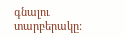գնալու տարբերակը: